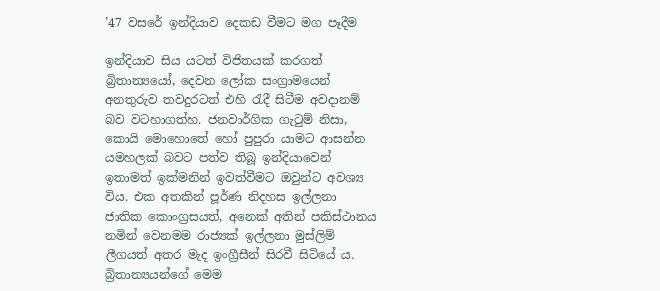’47 වසරේ ඉන්දියාව දෙකඩ වීමට මග පෑදීම

ඉන්දියාව සිය යටත් විජිතයක් කරගත් බ්‍රිතාන්‍යයෝ, දෙවන ලෝක සංග්‍රාමයෙන් අනතුරුව තවදුරටත් එහි රැදී සිටීම අවදානම් බව වටහාගත්හ. ජනවාර්ගික ගැටුම් නිසා, කොයි මොහොතේ හෝ පුපුරා යාමට ආසන්න යමහලක් බවට පත්ව තිබූ ඉන්දියාවෙන් ඉතාමත් ඉක්මනින් ඉවත්වීමට ඔවුන්ට අවශ්‍ය විය. එක අතකින් පූර්ණ නිදහස ඉල්ලනා ජාතික කොංග්‍රසයත්, අනෙක් අතින් පකිස්ථානය නමින් වෙනමම රාජ්‍යක් ඉල්ලනා මුස්ලිම් ලීගයත් අතර මැද ඉංග්‍රීසීන් සිරවී සිටියේ ය. බ්‍රිතාන්‍යයන්ගේ මෙම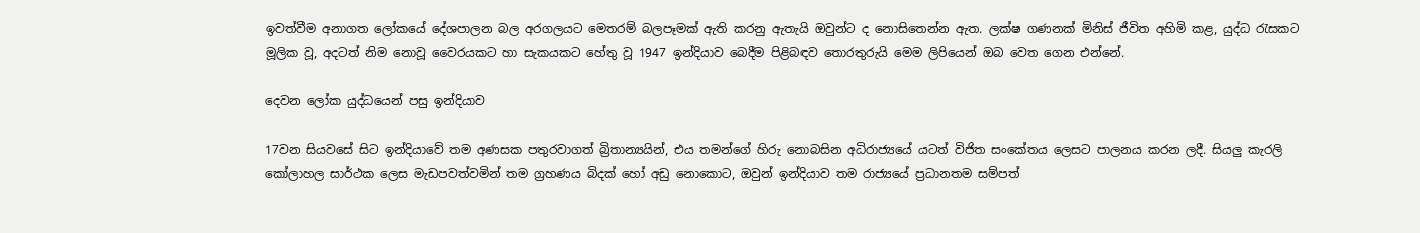ඉවත්වීම අනාගත ලෝකයේ දේශපාලන බල අරගලයට මෙතරම් බලපෑමක් ඇති කරනු ඇතැයි ඔවුන්ට ද නොසිතෙන්න ඇත. ලක්ෂ ගණනක් මිනිස් ජීවිත අහිමි කළ, යුද්ධ රැසකට මූලික වූ, අදටත් නිම නොවූ වෛරයකට හා සැකයකට හේතු වූ 1947 ඉන්දියාව බෙදීම පිළිබඳව තොරතුරුයි මෙම ලිපියෙන් ඔබ වෙත ගෙන එන්නේ.

දෙවන ලෝක යුද්ධයෙන් පසු ඉන්දියාව

17වන සියවසේ සිට ඉන්දියාවේ තම අණසක පතුරවාගත් බ්‍රිතාන්‍යයින්, එය තමන්ගේ හිරු නොබසින අධිරාජ්‍යයේ යටත් විජිත සංකේතය ලෙසට පාලනය කරන ලදී. සියලු කැරලි කෝලාහල සාර්ථක ලෙස මැඩපවත්වමින් තම ග්‍රහණය බිදක් හෝ අඩු නොකොට, ඔවුන් ඉන්දියාව තම රාජ්‍යයේ ප්‍රධානතම සම්පත්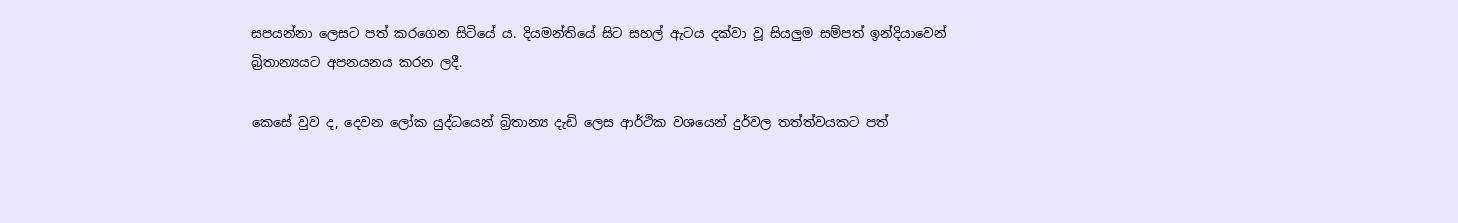සපයන්නා ලෙසට පත් කරගෙන සිටියේ ය. දියමන්තියේ සිට සහල් ඇටය දක්වා වූ සියලුම සම්පත් ඉන්දියාවෙන් බ්‍රිතාන්‍යයට අපනයනය කරන ලදී.

කෙසේ වුව ද, දෙවන ලෝක යුද්ධයෙන් බ්‍රිතාන්‍ය දැඩි ලෙස ආර්ථික වශයෙන් දුර්වල තත්ත්වයකට පත්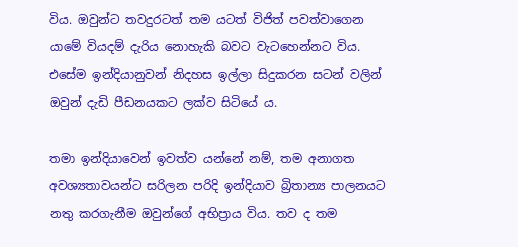විය. ඔවුන්ට තවදුරටත් තම යටත් විජිත් පවත්වාගෙන යාමේ වියදම් දැරිය නොහැකි බවට වැටහෙන්නට විය. එසේම ඉන්දියානුවන් නිදහස ඉල්ලා සිදුකරන සටන් වලින් ඔවුන් දැඩි පීඩනයකට ලක්ව සිටියේ ය.

තමා ඉන්දියාවෙන් ඉවත්ව යන්නේ නම්, තම අනාගත අවශ්‍යතාවයන්ට සරිලන පරිදි ඉන්දියාව බ්‍රිතාන්‍ය පාලනයට නතු කරගැනීම ඔවුන්ගේ අභිප්‍රාය විය. තව ද තම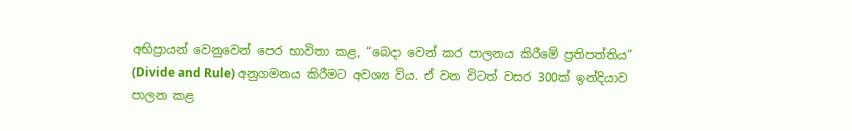අභිප්‍රායන් වෙනුවෙන් පෙර භාවිතා කළ, “බෙදා වෙන් කර පාලනය කිරීමේ ප්‍රතිපත්තිය” (Divide and Rule) අනුගමනය කිරීමට අවශ්‍ය විය. ඒ වන විටත් වසර 300ක් ඉන්දියාව පාලන කළ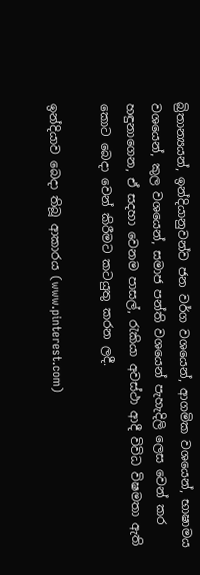බ්‍රිතාන්‍යයන්, ඉන්දියානුවන්ව ජන වර්ග වශයෙන්, ආගමික වශයෙන්, භාෂාමය වශයෙන්, කුල වශයෙන්, සමාජ පන්ති වශයෙන් පැහැදිලි ලෙස වෙන් කර හඳුනාගෙන, ඒ සදහා වෙනම පාසල්, රැකියා අවස්ථා ආදී විවිධ විෂමතා ඇති කොට බෙදා වෙන් කිරීමට කටයුතු කරන ලදී.

ඉන්දියාව බෙදා තිබූ ආකාරය (www.pinterest.com)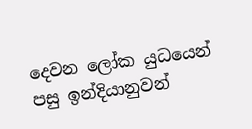දෙවන ලෝක යුධයෙන් පසු ඉන්දියානුවන්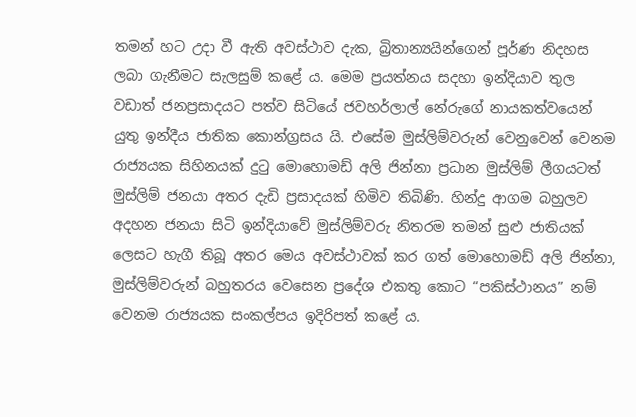තමන් හට උදා වී ඇති අවස්ථාව දැක, බ්‍රිතාන්‍යයින්ගෙන් පූර්ණ නිදහස ලබා ගැනීමට සැලසුම් කළේ ය. මෙම ප්‍රයත්නය සදහා ඉන්දියාව තුල වඩාත් ජනප්‍රසාදයට පත්ව සිටියේ ජවහර්ලාල් නේරුගේ නායකත්වයෙන් යුතු ඉන්දීය ජාතික කොන්ග්‍රසය යි. එසේම මුස්ලිම්වරුන් වෙනුවෙන් වෙනම රාජ්‍යයක සිහිනයක් දුටු මොහොමඩ් අලි ජින්නා ප්‍රධාන මුස්ලිම් ලීගයටත් මුස්ලිම් ජනයා අතර දැඩි ප්‍රසාදයක් හිමිව තිබිණි. හින්දු ආගම බහුලව අදහන ජනයා සිටි ඉන්දියාවේ මුස්ලිම්වරු නිතරම තමන් සුළු ජාතියක් ලෙසට හැගී තිබූ අතර මෙය අවස්ථාවක් කර ගත් මොහොමඩ් අලි ජින්නා, මුස්ලිම්වරුන් බහුතරය වෙසෙන ප්‍රදේශ එකතු කොට “පකිස්ථානය” නම් වෙනම රාජ්‍යයක සංකල්පය ඉදිරිපත් කළේ ය.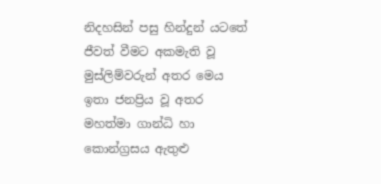නිදහසින් පසු හින්දුන් යටතේ ජීවත් වීමට අකමැති වූ මුස්ලිම්වරුන් අතර මෙය ඉතා ජනප්‍රිය වූ අතර මහත්මා ගාන්ධි හා කොන්ග්‍රසය ඇතුළු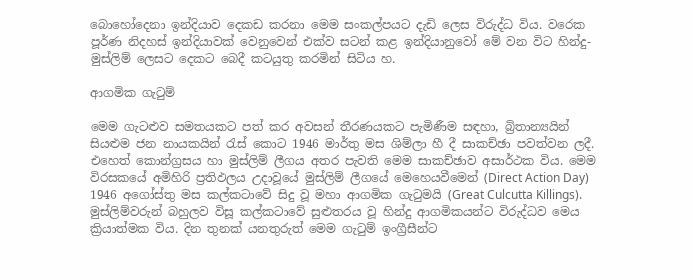බොහෝදෙනා ඉන්දියාව දෙකඩ කරනා මෙම සංකල්පයට දැඩි ලෙස විරුද්ධ විය. වරෙක පූර්ණ නිදහස් ඉන්දියාවක් වෙනුවෙන් එක්ව සටන් කළ ඉන්දියානුවෝ මේ වන විට හින්දු-මුස්ලිම් ලෙසට දෙකට බෙදී කටයුතු කරමින් සිටිය හ.

ආගමික ගැටුම්

මෙම ගැටළුව සමතයකට පත් කර අවසන් තීරණයකට පැමිණීම සඳහා, බ්‍රිතාන්‍යයින් සියළුම ජන නායකයින් රැස් කොට 1946 මාර්තු මස ශිම්ලා හී දී සාකච්ඡා පවත්වන ලදී. එහෙත් කොන්ග්‍රසය හා මුස්ලිම් ලීගය අතර පැවති මෙම සාකච්ඡාව අසාර්ථක විය. මෙම විරසකයේ අමිහිරි ප්‍රතිඵලය උදාවූයේ මුස්ලිම් ලීගයේ මෙහෙයවීමෙන් (Direct Action Day) 1946 අගෝස්තු මස කල්කටාවේ සිදු වූ මහා ආගමික ගැටුමයි (Great Culcutta Killings). මුස්ලිම්වරුන් බහුලව විසූ කල්කටාවේ සුළුතරය වූ හින්දු ආගමිකයන්ට විරුද්ධව මෙය ක්‍රියාත්මක විය. දින තුනක් යනතුරුත් මෙම ගැටුම් ඉංග්‍රීසීන්ට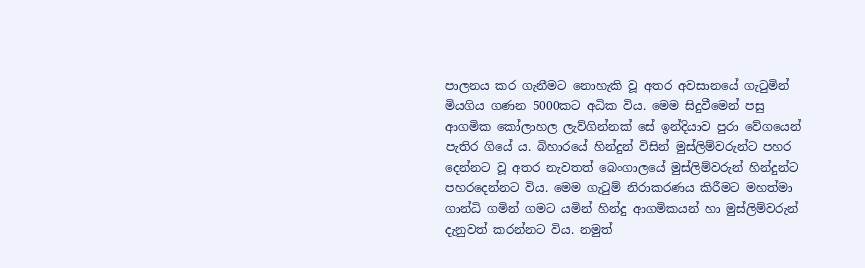පාලනය කර ගැනීමට නොහැකි වූ අතර අවසානයේ ගැටුමින් මියගිය ගණන 5000කට අධික විය. මෙම සිදුවීමෙන් පසු ආගමික කෝලාහල ලැව්ගින්නක් සේ ඉන්දියාව පුරා වේගයෙන් පැතිර ගියේ ය. බිහාරයේ හින්දුන් විසින් මුස්ලිම්වරුන්ට පහර දෙන්නට වූ අතර නැවතත් බෙංගාලයේ මුස්ලිම්වරුන් හින්දුන්ට පහරදෙන්නට විය. මෙම ගැටුම් නිරාකරණය කිරීමට මහත්මා ගාන්ධි ගමින් ගමට යමින් හින්දු ආගමිකයන් හා මුස්ලිම්වරුන් දැනුවත් කරන්නට විය. නමුත්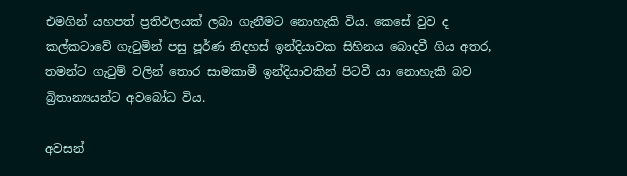එමගින් යහපත් ප්‍රතිඵලයක් ලබා ගැනීමට නොහැකි විය. කෙසේ වුව ද කල්කටාවේ ගැටුමින් පසු පූර්ණ නිදහස් ඉන්දියාවක සිහිනය බොදවී ගිය අතර, තමන්ට ගැටුම් වලින් තොර සාමකාමී ඉන්දියාවකින් පිටවී යා නොහැකි බව බ්‍රිතාන්‍යයන්ට අවබෝධ විය.

අවසන්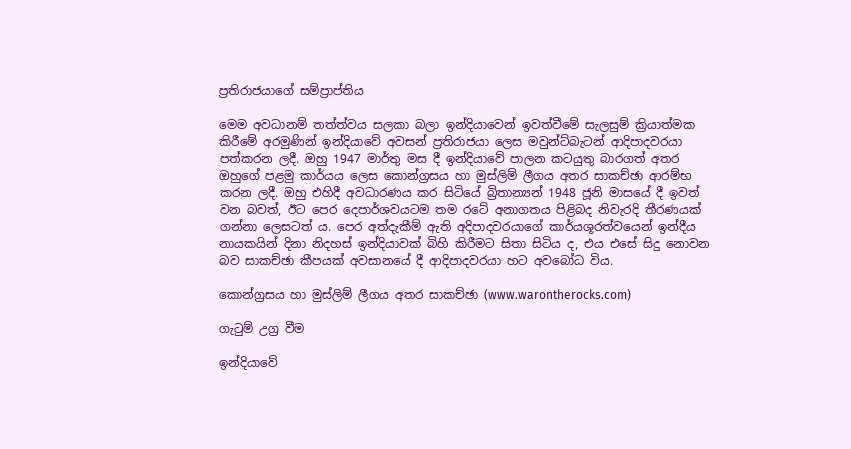ප්‍රතිරාජයාගේ සම්ප්‍රාප්තිය

මෙම අවධානම් තත්ත්වය සලකා බලා ඉන්දියාවෙන් ඉවත්වීමේ සැලසුම් ක්‍රියාත්මක කිරීමේ අරමුණින් ඉන්දියාවේ අවසන් ප්‍රතිරාජයා ලෙස මවුන්ට්බැටන් ආදිපාදවරයා පත්කරන ලදී. ඔහු 1947 මාර්තු මස දී ඉන්දියාවේ පාලන කටයුතු බාරගත් අතර ඔහුගේ පළමු කාර්යය ලෙස කොන්ග්‍රසය හා මුස්ලිම් ලීගය අතර සාකච්ඡා ආරම්භ කරන ලදී. ඔහු එහිදී අවධාරණය කර සිටියේ බ්‍රිතාන්‍යන් 1948 ජූනි මාසයේ දී ඉවත් වන බවත්, ඊට පෙර දෙපාර්ශවයටම තම රටේ අනාගතය පිළිබද නිවැරදි තීරණයක් ගන්නා ලෙසටත් ය. පෙර අත්දැකීම් ඇති අදිපාදවරයාගේ කාර්යශූරත්වයෙන් ඉන්දීය නායකයින් දිනා නිදහස් ඉන්දියාවක් බිහි කිරීමට සිතා සිටිය ද, එය එසේ සිදු නොවන බව සාකච්ඡා කීපයක් අවසානයේ දී ආදිපාදවරයා හට අවබෝධ විය.

කොන්ග්‍රසය හා මුස්ලිම් ලීගය අතර සාකච්ඡා (www.warontherocks.com)

ගැටුම් උග්‍ර වීම

ඉන්දියාවේ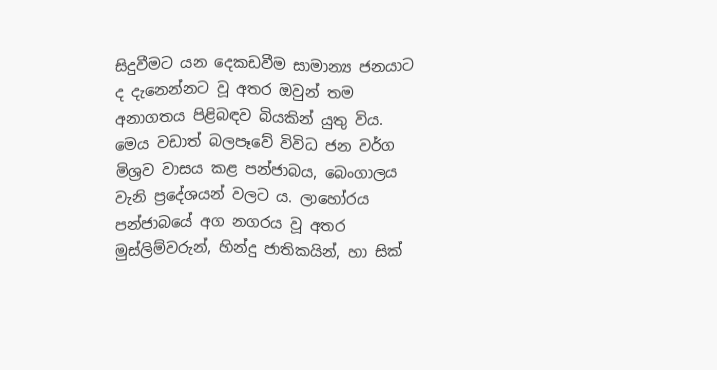සිදුවීමට යන දෙකඩවීම සාමාන්‍ය ජනයාට ද දැනෙන්නට වූ අතර ඔවුන් තම අනාගතය පිළිබඳව බියකින් යුතු විය. මෙය වඩාත් බලපෑවේ විවිධ ජන වර්ග මිශ්‍රව වාසය කළ පන්ජාබය, බෙංගාලය වැනි ප්‍රදේශයන් වලට ය. ලාහෝරය පන්ජාබයේ අග නගරය වූ අතර මුස්ලිම්වරුන්, හින්දු ජාතිකයින්, හා සික්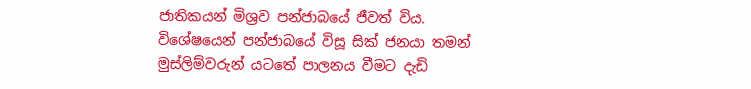ජාතිකයන් මිශ්‍රව පන්ජාබයේ ජීවත් විය. විශේෂයෙන් පන්ජාබයේ විසූ සික් ජනයා තමන් මුස්ලිම්වරුන් යටතේ පාලනය වීමට දැඩි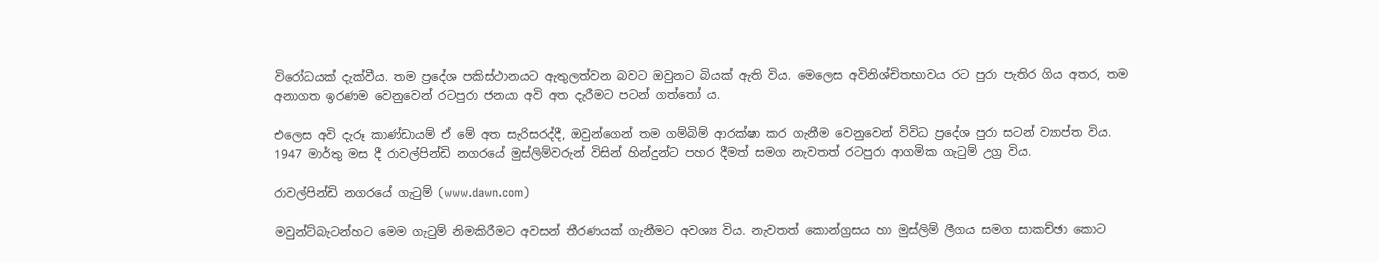විරෝධයක් දැක්වීය. තම ප්‍රදේශ පකිස්ථානයට ඇතුලත්වන බවට ඔවුනට බියක් ඇති විය. මෙලෙස අවිනිශ්චිතභාවය රට පුරා පැතිර ගිය අතර, තම අනාගත ඉරණම වෙනුවෙන් රටපුරා ජනයා අවි අත දැරීමට පටන් ගත්තෝ ය.

එලෙස අවි දැරූ කාණ්ඩායම් ඒ මේ අත සැරිසරද්දී, ඔවුන්ගෙන් තම ගම්බිම් ආරක්ෂා කර ගැනීම වෙනුවෙන් විවිධ ප්‍රදේශ පුරා සටන් ව්‍යාප්ත විය. 1947 මාර්තු මස දී රාවල්පින්ඩි නගරයේ මුස්ලිම්වරුන් විසින් හින්දුන්ට පහර දීමත් සමග නැවතත් රටපුරා ආගමික ගැටුම් උග්‍ර විය.

රාවල්පින්ඩි නගරයේ ගැටුම් (www.dawn.com)

මවුන්ට්බැටන්හට මෙම ගැටුම් නිමකිරීමට අවසන් තීරණයක් ගැනීමට අවශ්‍ය විය. නැවතත් කොන්ග්‍රසය හා මුස්ලිම් ලීගය සමග සාකච්ඡා කොට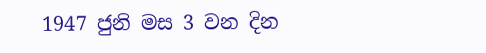1947 ජුනි මස 3 වන දින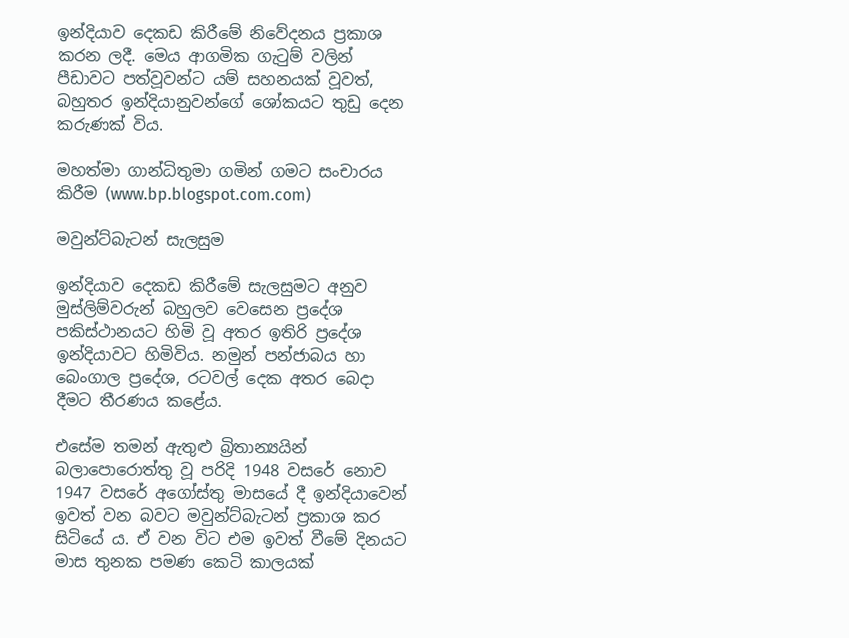ඉන්දියාව දෙකඩ කිරීමේ නිවේදනය ප්‍රකාශ කරන ලදී. මෙය ආගමික ගැටුම් වලින් පීඩාවට පත්වූවන්ට යම් සහනයක් වූවත්, බහුතර ඉන්දියානුවන්ගේ ශෝකයට තුඩු දෙන කරුණක් විය.

මහත්මා ගාන්ධිතුමා ගමින් ගමට සංචාරය කිරීම (www.bp.blogspot.com.com)

මවුන්ට්බැටන් සැලසුම

ඉන්දියාව දෙකඩ කිරීමේ සැලසුමට අනුව මුස්ලිම්වරුන් බහුලව වෙසෙන ප්‍රදේශ පකිස්ථානයට හිමි වූ අතර ඉතිරි ප්‍රදේශ ඉන්දියාවට හිමිවිය. නමුන් පන්ජාබය හා බෙංගාල ප්‍රදේශ, රටවල් දෙක අතර බෙදා දීමට තීරණය කළේය.

එසේම තමන් ඇතුළු බ්‍රිතාන්‍යයින් බලාපොරොත්තු වූ පරිදි 1948 වසරේ නොව 1947 වසරේ අගෝස්තු මාසයේ දී ඉන්දියාවෙන් ඉවත් වන බවට මවුන්ට්බැටන් ප්‍රකාශ කර සිටියේ ය. ඒ වන විට එම ඉවත් වීමේ දිනයට මාස තුනක පමණ කෙටි කාලයක්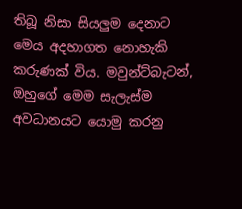තිබූ නිසා සියලුම දෙනාට මෙය අදහාගත නොහැකි කරුණක් විය. මවුන්ට්බැටන්, ඔහුගේ මෙම සැලැස්ම අවධානයට යොමු කරනු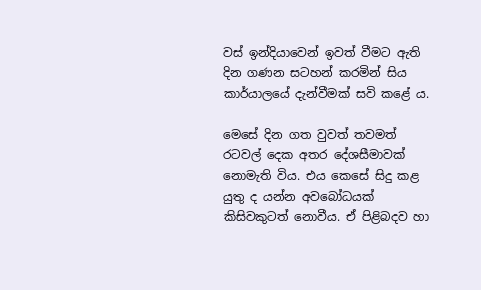වස් ඉන්දියාවෙන් ඉවත් වීමට ඇති දින ගණන සටහන් කරමින් සිය කාර්යාලයේ දැන්වීමක් සවි කළේ ය.

මෙසේ දින ගත වුවත් තවමත් රටවල් දෙක අතර දේශසීමාවක් නොමැති විය. එය කෙසේ සිදු කළ යුතු ද යන්න අවබෝධයක් කිසිවකුටත් නොවීය. ඒ පිළිබදව හා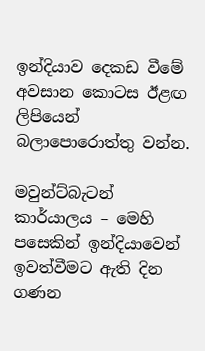ඉන්දියාව දෙකඩ වීමේ අවසාන කොටස ඊළඟ ලිපියෙන් බලාපොරොත්තු වන්න.

මවුන්ට්බැටන් කාර්යාලය – මෙහි පසෙකින් ඉන්දියාවෙන් ඉවත්වීමට ඇති දින ගණන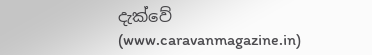දැක්වේ  (www.caravanmagazine.in)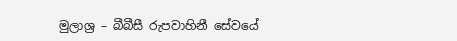මුලාශ්‍ර – බීබීසී රුපවාහිනී සේවයේ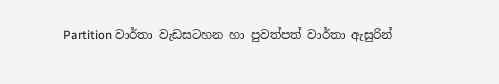Partition වාර්තා වැඩසටහන හා පුවත්පත් වාර්තා ඇසුරින්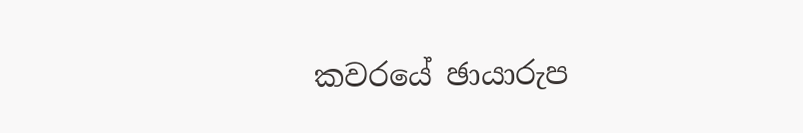කවරයේ ඡායාරුප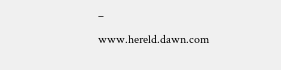– www.hereld.dawn.com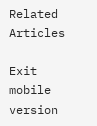Related Articles

Exit mobile version